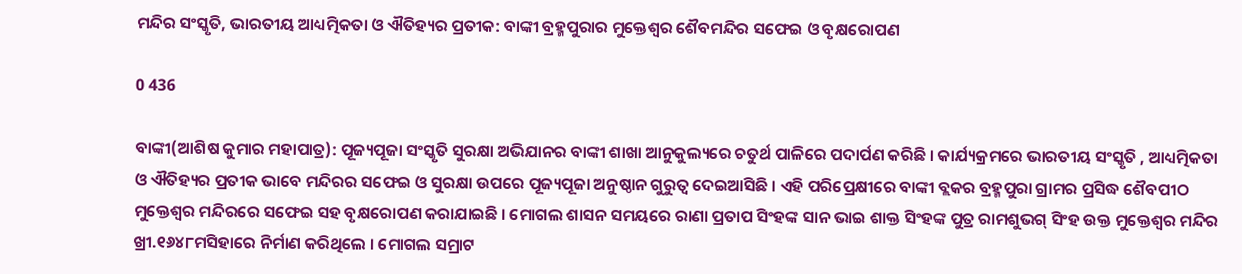ମନ୍ଦିର ସଂସ୍କୃତି, ଭାରତୀୟ ଆଧ୍ୟତ୍ମିକତା ଓ ଐତିହ୍ୟର ପ୍ରତୀକ: ବାଙ୍କୀ ବ୍ରହ୍ମପୁରାର ମୁକ୍ତେଶ୍ୱର ଶୈବମନ୍ଦିର ସଫେଇ ଓ ବୃକ୍ଷରୋପଣ

0 436

ବାଙ୍କୀ(ଆଶିଷ କୁମାର ମହାପାତ୍ର): ପୂଜ୍ୟପୂଜା ସଂସ୍କୃତି ସୁରକ୍ଷା ଅଭିଯାନର ବାଙ୍କୀ ଶାଖା ଆନୁକୁଲ୍ୟରେ ଚତୁର୍ଥ ପାଳିରେ ପଦାର୍ପଣ କରିଛି । କାର୍ଯ୍ୟକ୍ରମରେ ଭାରତୀୟ ସଂସ୍କୃତି , ଆଧ୍ୟତ୍ମିକତା ଓ ଐତିହ୍ୟର ପ୍ରତୀକ ଭାବେ ମନ୍ଦିରର ସଫେଇ ଓ ସୁରକ୍ଷା ଉପରେ ପୂଜ୍ୟପୂଜା ଅନୁଷ୍ଠାନ ଗୁରୁତ୍ୱ ଦେଇଆସିଛି । ଏହି ପରିପ୍ରେକ୍ଷୀରେ ବାଙ୍କୀ ବ୍ଲକର ବ୍ରହ୍ମପୁରା ଗ୍ରାମର ପ୍ରସିଦ୍ଧ ଶୈବପୀଠ ମୁକ୍ତେଶ୍ୱର ମନ୍ଦିରରେ ସଫେଇ ସହ ବୃକ୍ଷରୋପଣ କରାଯାଇଛି । ମୋଗଲ ଶାସନ ସମୟରେ ରାଣା ପ୍ରତାପ ସିଂହଙ୍କ ସାନ ଭାଇ ଶାକ୍ତ ସିଂହଙ୍କ ପୁତ୍ର ରାମଶୁଭଗ୍ ସିଂହ ଉକ୍ତ ମୁକ୍ତେଶ୍ୱର ମନ୍ଦିର ଖ୍ରୀ.୧୬୪୮ମସିହାରେ ନିର୍ମାଣ କରିଥିଲେ । ମୋଗଲ ସମ୍ରାଟ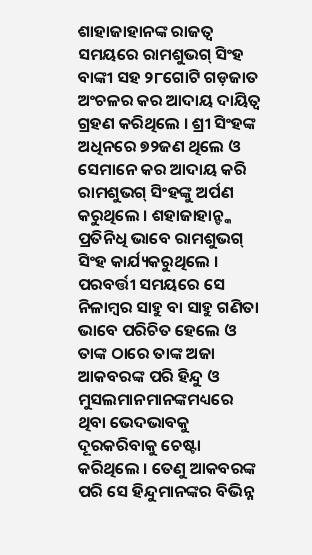ଶାହାଜାହାନଙ୍କ ରାଜତ୍ୱ ସମୟରେ ରାମଶୁଭଗ୍ ସିଂହ ବାଙ୍କୀ ସହ ୨୮ଗୋଟି ଗଡ଼ଜାତ ଅଂଚଳର କର ଆଦାୟ ଦାୟିତ୍ୱ ଗ୍ରହଣ କରିଥିଲେ । ଶ୍ରୀ ସିଂହଙ୍କ ଅଧିନରେ ୭୨ଜଣ ଥିଲେ ଓ ସେମାନେ କର ଆଦାୟ କରି ରାମଶୁଭଗ୍ ସିଂହଙ୍କୁ ଅର୍ପଣ କରୁଥିଲେ । ଶହାଜାହାନ୍ଙ୍କ ପ୍ରତିନିଧି ଭାବେ ରାମଶୁଭଗ୍ ସିଂହ କାର୍ଯ୍ୟକରୁଥିଲେ । ପରବର୍ତ୍ତୀ ସମୟରେ ସେ ନିଳାମ୍ବର ସାହୁ ବା ସାହୁ ଗଣିତା ଭାବେ ପରିଚିତ ହେଲେ ଓ ତାଙ୍କ ଠାରେ ତାଙ୍କ ଅଜା ଆକବରଙ୍କ ପରି ହିନ୍ଦୁ ଓ ମୁସଲମାନମାନଙ୍କମଧ୍ୟରେ ଥିବା ଭେଦଭାବକୁ ଦୂରକରିବାକୁ ଚେଷ୍ଟା କରିଥିଲେ । ତେଣୁ ଆକବରଙ୍କ ପରି ସେ ହିନ୍ଦୁମାନଙ୍କର ବିଭିନ୍ନ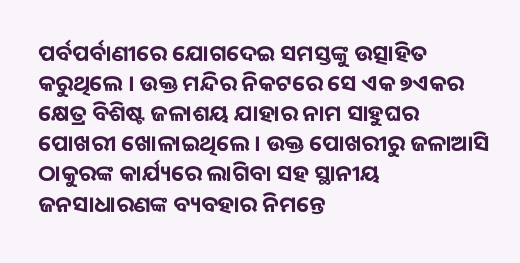ପର୍ବପର୍ବାଣୀରେ ଯୋଗଦେଇ ସମସ୍ତଙ୍କୁ ଉତ୍ସାହିତ କରୁଥିଲେ । ଉକ୍ତ ମନ୍ଦିର ନିକଟରେ ସେ ଏକ ୭ଏକର କ୍ଷେତ୍ର ବିଶିଷ୍ଟ ଜଳାଶୟ ଯାହାର ନାମ ସାହୁଘର ପୋଖରୀ ଖୋଳାଇଥିଲେ । ଉକ୍ତ ପୋଖରୀରୁ ଜଳାଆସି ଠାକୁରଙ୍କ କାର୍ଯ୍ୟରେ ଲାଗିବା ସହ ସ୍ଥାନୀୟ ଜନସାଧାରଣଙ୍କ ବ୍ୟବହାର ନିମନ୍ତେ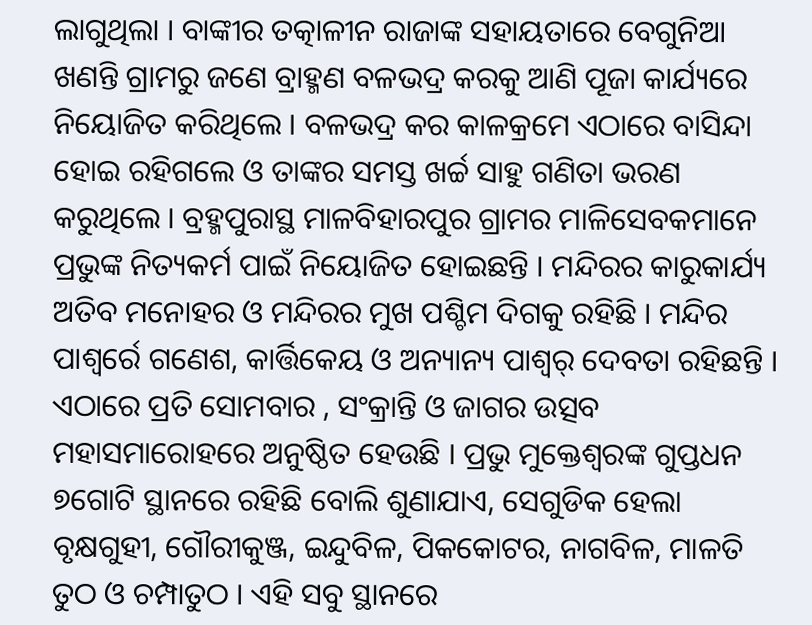ଲାଗୁଥିଲା । ବାଙ୍କୀର ତତ୍କାଳୀନ ରାଜାଙ୍କ ସହାୟତାରେ ବେଗୁନିଆ ଖଣନ୍ତି ଗ୍ରାମରୁ ଜଣେ ବ୍ରାହ୍ମଣ ବଳଭଦ୍ର କରକୁ ଆଣି ପୂଜା କାର୍ଯ୍ୟରେ ନିୟୋଜିତ କରିଥିଲେ । ବଳଭଦ୍ର କର କାଳକ୍ରମେ ଏଠାରେ ବାସିନ୍ଦା ହୋଇ ରହିଗଲେ ଓ ତାଙ୍କର ସମସ୍ତ ଖର୍ଚ୍ଚ ସାହୁ ଗଣିତା ଭରଣ କରୁଥିଲେ । ବ୍ରହ୍ମପୁରାସ୍ଥ ମାଳବିହାରପୁର ଗ୍ରାମର ମାଳିସେବକମାନେ ପ୍ରଭୁଙ୍କ ନିତ୍ୟକର୍ମ ପାଇଁ ନିୟୋଜିତ ହୋଇଛନ୍ତି । ମନ୍ଦିରର କାରୁକାର୍ଯ୍ୟ ଅତିବ ମନୋହର ଓ ମନ୍ଦିରର ମୁଖ ପଶ୍ଚିମ ଦିଗକୁ ରହିଛି । ମନ୍ଦିର ପାଶ୍ୱର୍ରେ ଗଣେଶ, କାର୍ତ୍ତିକେୟ ଓ ଅନ୍ୟାନ୍ୟ ପାଶ୍ୱର୍ ଦେବତା ରହିଛନ୍ତି । ଏଠାରେ ପ୍ରତି ସୋମବାର , ସଂକ୍ରାନ୍ତି ଓ ଜାଗର ଉତ୍ସବ ମହାସମାରୋହରେ ଅନୁଷ୍ଠିତ ହେଉଛି । ପ୍ରଭୁ ମୁକ୍ତେଶ୍ୱରଙ୍କ ଗୁପ୍ତଧନ ୭ଗୋଟି ସ୍ଥାନରେ ରହିଛି ବୋଲି ଶୁଣାଯାଏ, ସେଗୁଡିକ ହେଲା ବୃକ୍ଷଗୁହୀ, ଗୌରୀକୁଞ୍ଜ, ଇନ୍ଦୁବିଳ, ପିକକୋଟର, ନାଗବିଳ, ମାଳତି ତୁଠ ଓ ଚମ୍ପାତୁଠ । ଏହି ସବୁ ସ୍ଥାନରେ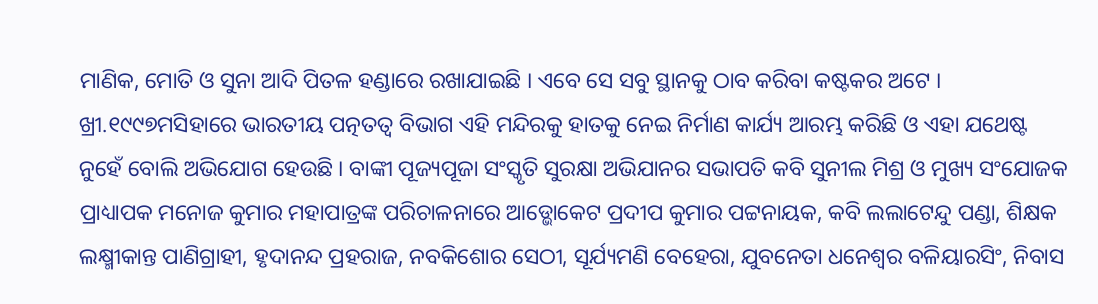ମାଣିକ, ମୋତି ଓ ସୁନା ଆଦି ପିତଳ ହଣ୍ଡାରେ ରଖାଯାଇଛି । ଏବେ ସେ ସବୁ ସ୍ଥାନକୁ ଠାବ କରିବା କଷ୍ଟକର ଅଟେ । ଖ୍ରୀ.୧୯୯୭ମସିହାରେ ଭାରତୀୟ ପତ୍ନତତ୍ୱ ବିଭାଗ ଏହି ମନ୍ଦିରକୁ ହାତକୁ ନେଇ ନିର୍ମାଣ କାର୍ଯ୍ୟ ଆରମ୍ଭ କରିଛି ଓ ଏହା ଯଥେଷ୍ଟ ନୁହେଁ ବୋଲି ଅଭିଯୋଗ ହେଉଛି । ବାଙ୍କୀ ପୂଜ୍ୟପୂଜା ସଂସ୍କୃତି ସୁରକ୍ଷା ଅଭିଯାନର ସଭାପତି କବି ସୁନୀଲ ମିଶ୍ର ଓ ମୁଖ୍ୟ ସଂଯୋଜକ ପ୍ରାଧ୍ୟାପକ ମନୋଜ କୁମାର ମହାପାତ୍ରଙ୍କ ପରିଚାଳନାରେ ଆଡ୍ଭୋକେଟ ପ୍ରଦୀପ କୁମାର ପଟ୍ଟନାୟକ, କବି ଲଲାଟେନ୍ଦୁ ପଣ୍ଡା, ଶିକ୍ଷକ ଲକ୍ଷ୍ମୀକାନ୍ତ ପାଣିଗ୍ରାହୀ, ହୃଦାନନ୍ଦ ପ୍ରହରାଜ, ନବକିଶୋର ସେଠୀ, ସୂର୍ଯ୍ୟମଣି ବେହେରା, ଯୁବନେତା ଧନେଶ୍ୱର ବଳିୟାରସିଂ, ନିବାସ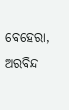ବେହେରା, ଅରବିନ୍ଦ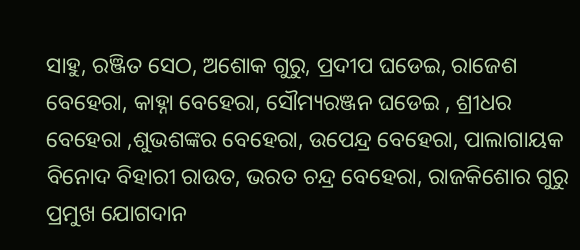ସାହୁ, ରଞ୍ଜିତ ସେଠ, ଅଶୋକ ଗୁରୁ, ପ୍ରଦୀପ ଘଡେଇ, ରାଜେଶ ବେହେରା, କାହ୍ନା ବେହେରା, ସୌମ୍ୟରଞ୍ଜନ ଘଡେଇ , ଶ୍ରୀଧର ବେହେରା ,ଶୁଭଶଙ୍କର ବେହେରା, ଉପେନ୍ଦ୍ର ବେହେରା, ପାଲାଗାୟକ ବିନୋଦ ବିହାରୀ ରାଉତ, ଭରତ ଚନ୍ଦ୍ର ବେହେରା, ରାଜକିଶୋର ଗୁରୁ ପ୍ରମୁଖ ଯୋଗଦାନ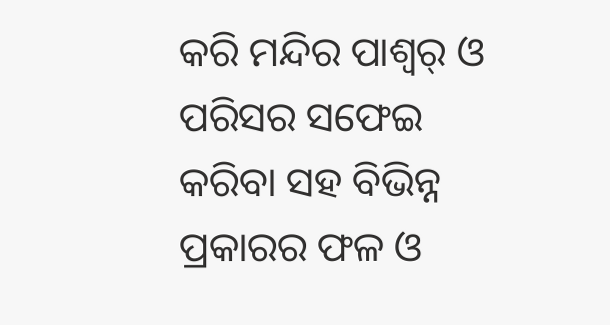କରି ମନ୍ଦିର ପାଶ୍ୱର୍ ଓ ପରିସର ସଫେଇ କରିବା ସହ ବିଭିନ୍ନ ପ୍ରକାରର ଫଳ ଓ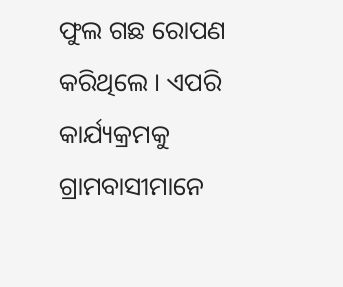ଫୁଲ ଗଛ ରୋପଣ କରିଥିଲେ । ଏପରି କାର୍ଯ୍ୟକ୍ରମକୁ ଗ୍ରାମବାସୀମାନେ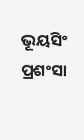ଭୂୟସିଂ ପ୍ରଶଂସା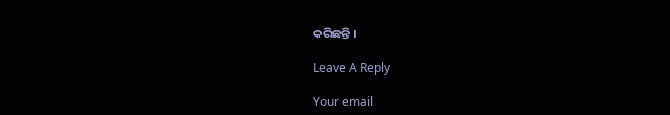କରିଛନ୍ତି ।

Leave A Reply

Your email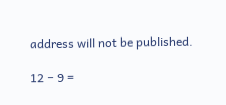address will not be published.

12 − 9 =